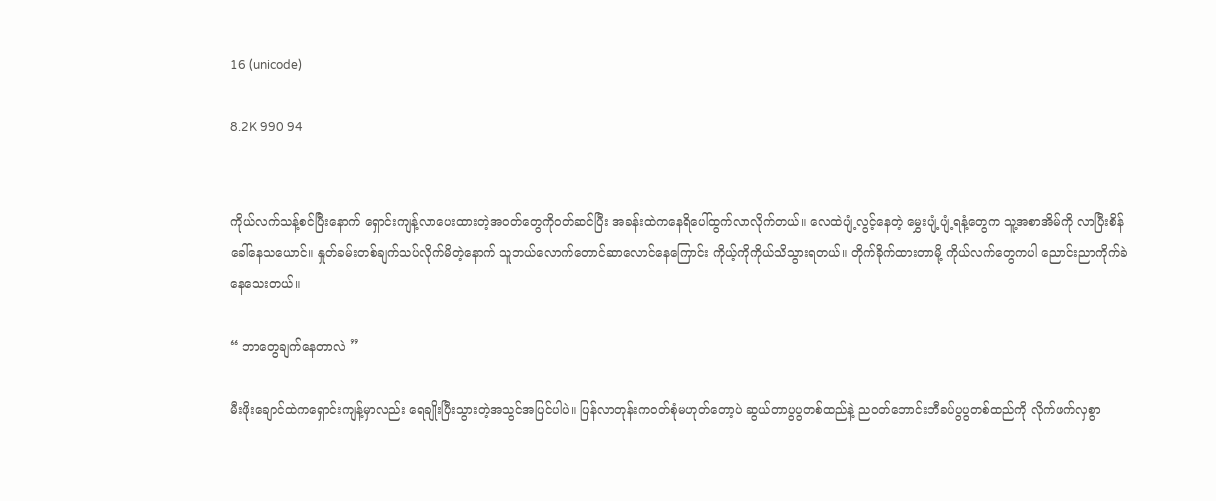16 (unicode)

8.2K 990 94


ကိုယ်လက်သန့်စင်ပြီးနောက် ရှောင်းကျန့်လာပေးထားတဲ့အဝတ်တွေကိုဝတ်ဆင်ပြီး အခန်းထဲကနေရိပေါ်ထွက်လာလိုက်တယ်။ လေထဲပျံ့လွင့်နေတဲ့ မွှေးပျံ့ပျံ့ရနံ့တွေက သူ့အစာအိမ်ကို လာပြီးစိန်ခေါ်နေသယောင်။ နှုတ်ခမ်းတစ်ချက်သပ်လိုက်မိတဲ့နောက် သူဘယ်လောက်တောင်ဆာလောင်နေကြောင်း ကိုယ့်ကိုကိုယ်သိသွားရတယ်။ တိုက်ခိုက်ထားတာမို့ ကိုယ်လက်တွေကပါ ညောင်းညာကိုက်ခဲနေသေးတယ်။

“ ဘာတွေချက်နေတာလဲ ”

မီးဖိုးချောင်ထဲကရှောင်းကျန့်မှာလည်း ရေချိုးပြီးသွားတဲ့အသွင်အပြင်ပါပဲ။ ပြန်လာတုန်းကဝတ်စုံမဟုတ်တော့ပဲ ဆွယ်တာပွပွတစ်ထည်နဲ့ ညဝတ်ဘောင်းဘီခပ်ပွပွတစ်ထည်ကို လိုက်ဖက်လှစွာ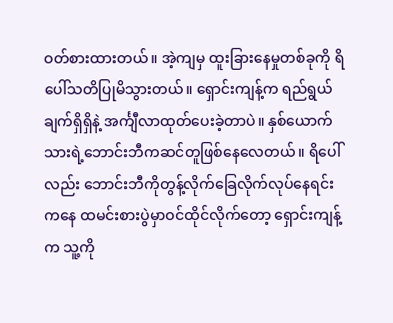ဝတ်စားထားတယ်။ အဲ့ကျမှ ထူးခြားနေမှုတစ်ခုကို ရိပေါ်သတိပြုမိသွားတယ်။ ရှောင်းကျန့်က ရည်ရွယ်ချက်ရှိရှိနဲ့ အင်္ကျီလာထုတ်ပေးခဲ့တာပဲ။ နှစ်ယောက်သားရဲ့ဘောင်းဘီကဆင်တူဖြစ်နေလေတယ်။ ရိပေါ်လည်း ဘောင်းဘီကိုတွန့်လိုက်ခြေလိုက်လုပ်နေရင်းကနေ ထမင်းစားပွဲမှာဝင်ထိုင်လိုက်တော့ ရှောင်းကျန့်က သူ့ကို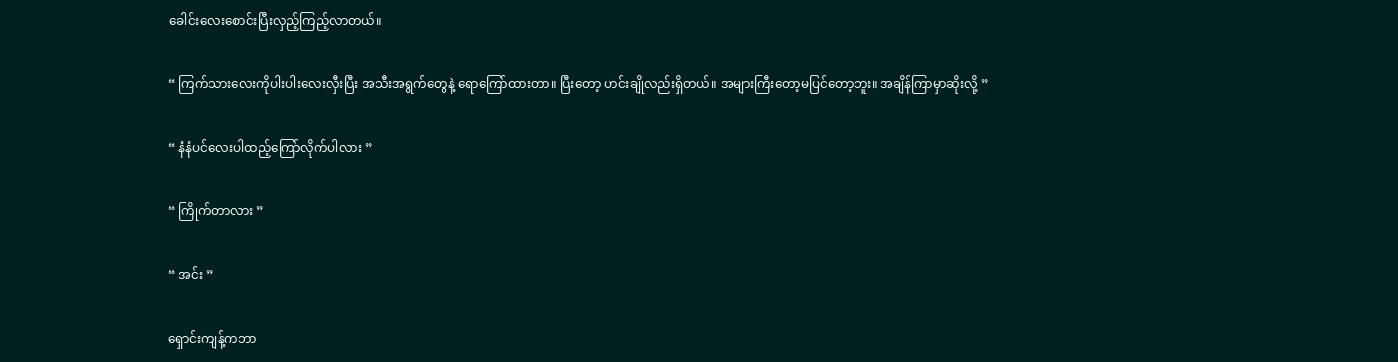ခေါင်းလေးစောင်းပြီးလှည့်ကြည့်လာတယ်။

“ ကြက်သားလေးကိုပါးပါးလေးလှီးပြီး အသီးအရွက်တွေနဲ့ ရောကြော်ထားတာ။ ပြီးတော့ ဟင်းချိုလည်းရှိတယ်။ အများကြီးတော့မပြင်တော့ဘူး။ အချိန်ကြာမှာဆိုးလို့ ”

“ နံနံပင်လေးပါထည့်ကြော်လိုက်ပါလား ”

“ ကြိုက်တာလား ”

“ အင်း ”

ရှောင်းကျန့်ကဘာ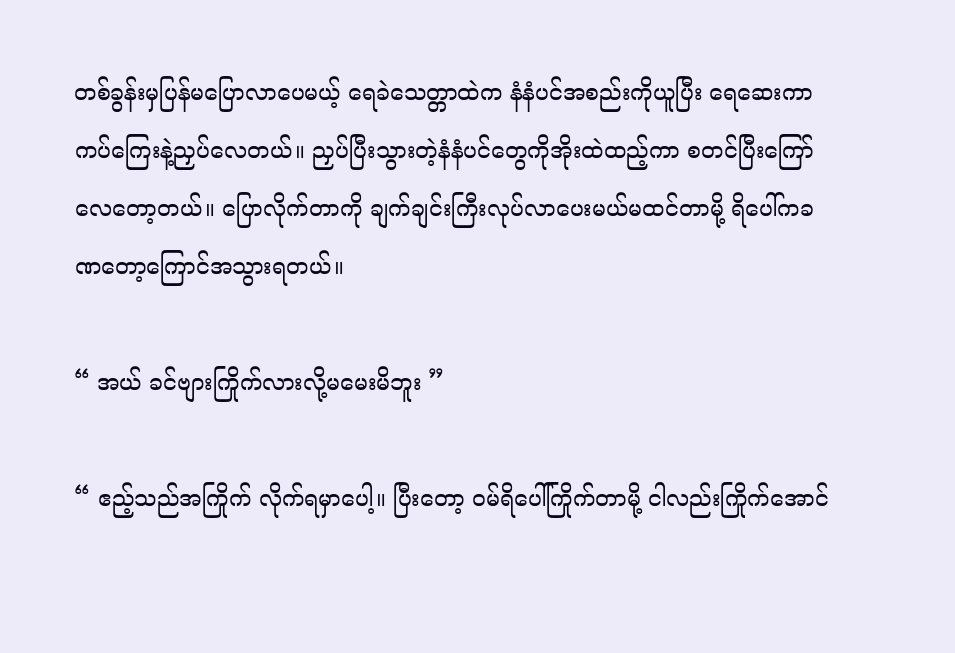တစ်ခွန်းမှပြန်မပြောလာပေမယ့် ရေခဲသေတ္တာထဲက နံနံပင်အစည်းကိုယူပြီး ရေဆေးကာ ကပ်ကြေးနဲ့ညှပ်လေတယ်။ ညှပ်ပြီးသွားတဲ့နံနံပင်တွေကိုအိုးထဲထည့်ကာ စတင်ပြီးကြော်လေတော့တယ်။ ပြောလိုက်တာကို ချက်ချင်းကြီးလုပ်လာပေးမယ်မထင်တာမို့ ရိပေါ်ကခဏတော့ကြောင်အသွားရတယ်။

“ အယ် ခင်ဗျားကြိုက်လားလို့မမေးမိဘူး ”

“ ဧည့်သည်အကြိုက် လိုက်ရမှာပေါ့။ ပြီးတော့ ဝမ်ရိပေါ်ကြိုက်တာမို့ ငါလည်းကြိုက်အောင်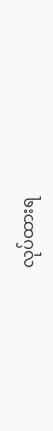လုပ်ထားရ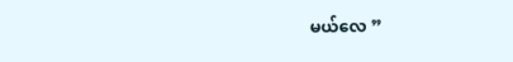မယ်‌လေ ”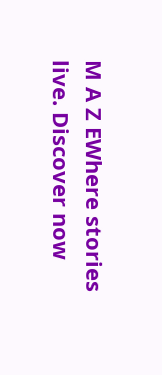M A Z EWhere stories live. Discover now